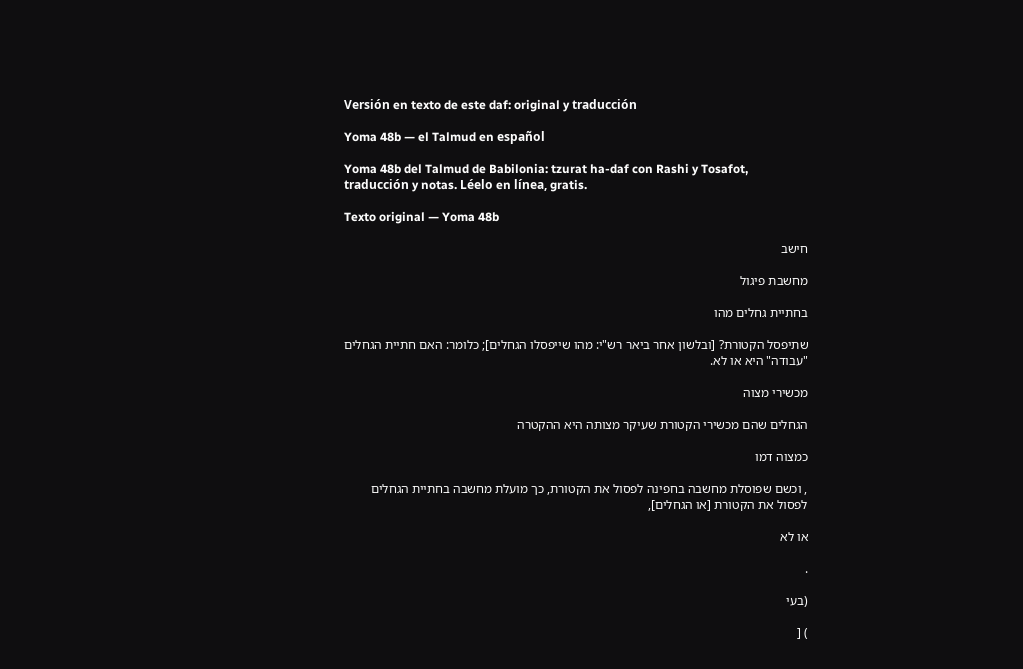Versión en texto de este daf: original y traducción

Yoma 48b — el Talmud en español

Yoma 48b del Talmud de Babilonia: tzurat ha-daf con Rashi y Tosafot, traducción y notas. Léelo en línea, gratis.

Texto original — Yoma 48b

חישב

מחשבת פיגול

בחתיית גחלים מהו

שתיפסל הקטורת? [ובלשון אחר ביאר רש"י: מהו שייפסלו הגחלים]; כלומר: האם חתיית הגחלים "עבודה" היא או לא.

מכשירי מצוה

הגחלים שהם מכשירי הקטורת שעיקר מצותה היא ההקטרה

כמצוה דמו

, וכשם שפוסלת מחשבה בחפינה לפסול את הקטורת, כך מועלת מחשבה בחתיית הגחלים לפסול את הקטורת [או הגחלים],

או לא

.

(בעי

) [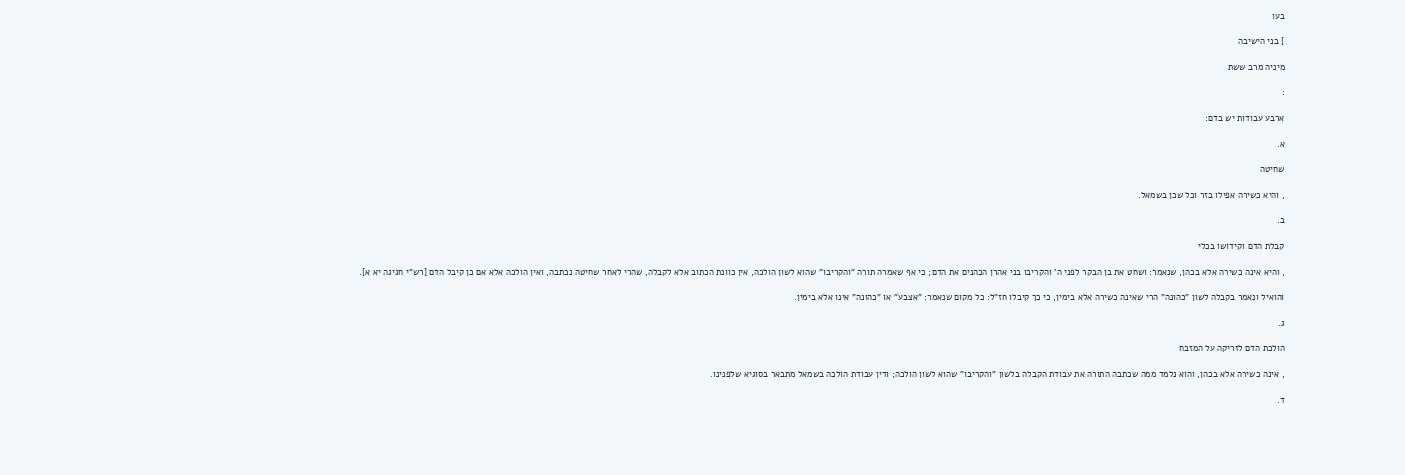בעו

] בני הישיבה

מיניה מרב ששת

:

ארבע עבודות יש בדם:

א.

שחיטה

, והיא כשירה אפילו בזר וכל שכן בשמאל.

ב.

קבלת הדם וקידושו בכלי

, והיא אינה כשירה אלא בכהן, שנאמר: ושחט את בן הבקר לפני ה' והקריבו בני אהרן הכהנים את הדם; כי אף שאמרה תורה "והקריבו" שהוא לשון הולכה, אין כוונת הכתוב אלא לקבלה, שהרי לאחר שחיטה נכתבה, ואין הולכה אלא אם כן קיבל הדם [רש"י חגיגה יא א].

והואיל ונאמר בקבלה לשון "כהונה" הרי שאינה כשירה אלא בימין, כי כך קיבלו חז"ל: כל מקום שנאמר: "אצבע" או "כהונה" אינו אלא בימין.

ג.

הולכת הדם לזריקה על המזבח

, אינה כשירה אלא בכהן, והוא נלמד ממה שכתבה התורה את עבודת הקבלה בלשון "והקריבו" שהוא לשון הולכה; ודין עבודת הולכה בשמאל מתבאר בסוגיא שלפנינו.

ד.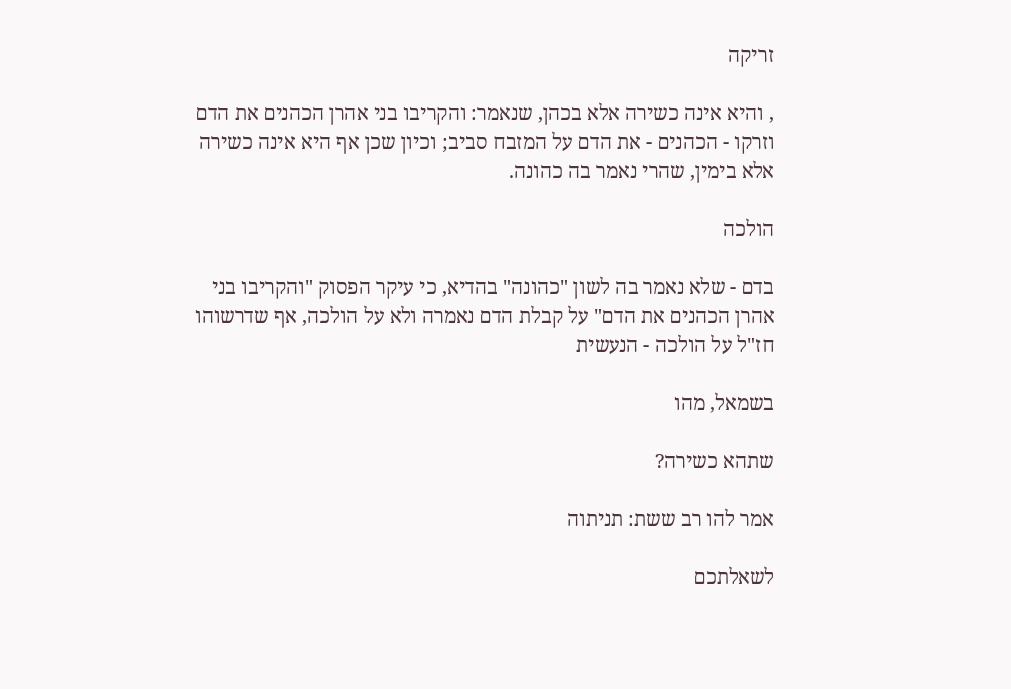זריקה

, והיא אינה כשירה אלא בכהן, שנאמר: והקריבו בני אהרן הכהנים את הדם וזרקו - הכהנים - את הדם על המזבח סביב; וכיון שכן אף היא אינה כשירה אלא בימין, שהרי נאמר בה כהונה.

הולכה

בדם - שלא נאמר בה לשון "כהונה" בהדיא, כי עיקר הפסוק "והקריבו בני אהרן הכהנים את הדם" על קבלת הדם נאמרה ולא על הולכה, אף שדרשוהו חז"ל על הולכה - הנעשית

בשמאל, מהו

שתהא כשירה?

אמר להו רב ששת: תניתוה

לשאלתכם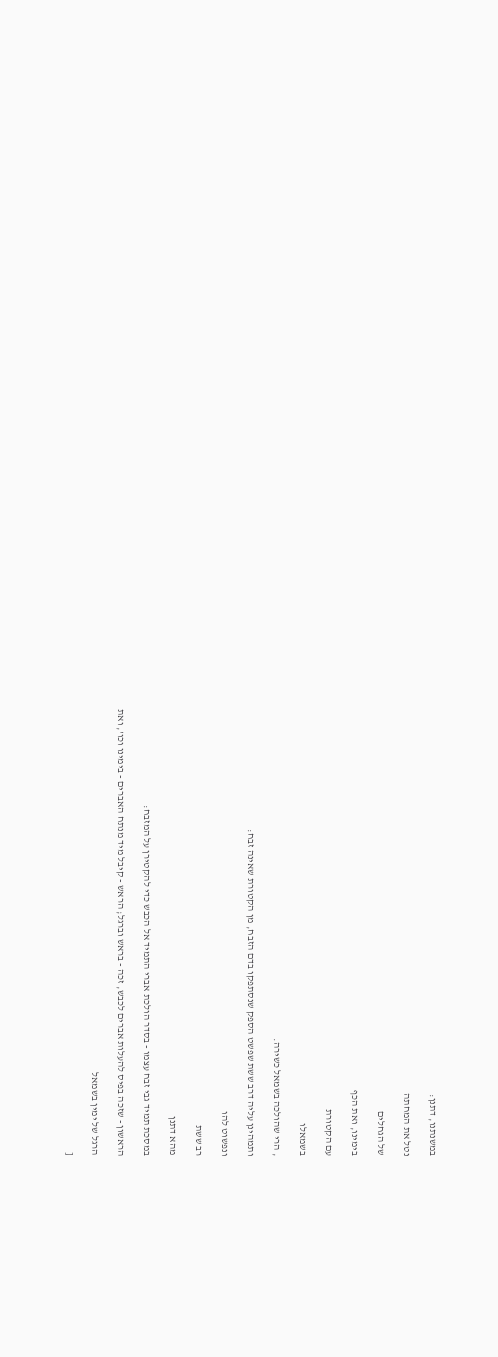במשנתנו, דתנן:

נטל את המחתה

של הגחלים

בימינו, ואת הכף

עם הקטורת

בשמאלו

, הרי שהולכה בשמאל כשירה.

ותמהינן עליה דרב ששת שפשט הספק שנסתפקו בדם הזבח, מן הקטורת שאינה זבח:

ונפשוט להו

רב ששת

מהא דתנן

במסכת תמיד גבי זבח עצמו - בסדר הולכת אברי התמיד אל הכבש כדי להקטירן על המזבח:

הראשון - שזכה בפיס להעלות אברים לכבש, זכה - בראש וברגל; הראש - קיבל מיד מנתח האברים - בימינו וכו', ואת

הרגל של ימין בשמאל

[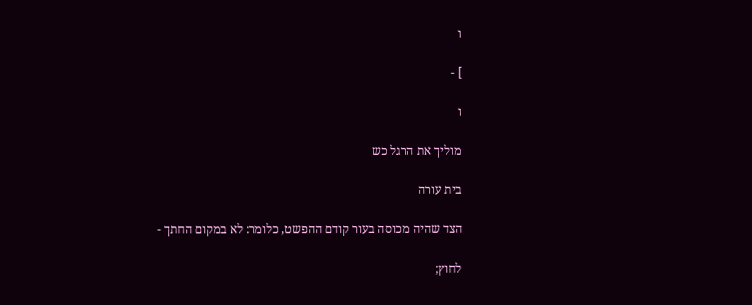ו

] -

ו

מוליך את הרגל כש

בית עורה

הצד שהיה מכוסה בעור קודם ההפשט, כלומר: לא במקום החתך -

לחוץ;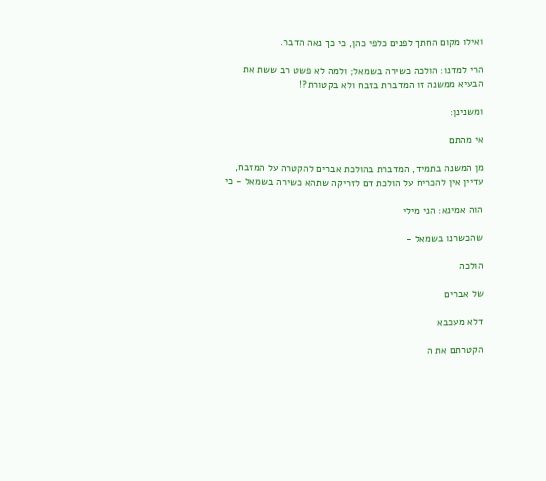ואילו מקום החתך לפנים כלפי כהן, כי כך נאה הדבר.

הרי למדנו: הולכה כשירה בשמאל; ולמה לא פשט רב ששת את הבעיא ממשנה זו המדברת בזבח ולא בקטורת?!

ומשנינן:

אי מהתם

מן המשנה בתמיד, המדברת בהולכת אברים להקטרה על המזבח, עדיין אין להכריח על הולכת דם לזריקה שתהא כשירה בשמאל - כי

הוה אמינא: הני מילי

שהכשרנו בשמאל -

הולכה

של אברים

דלא מעכבא

הקטרתם את ה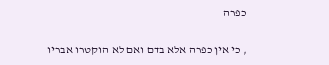כפרה

, כי אין כפרה אלא בדם ואם לא הוקטרו אבריו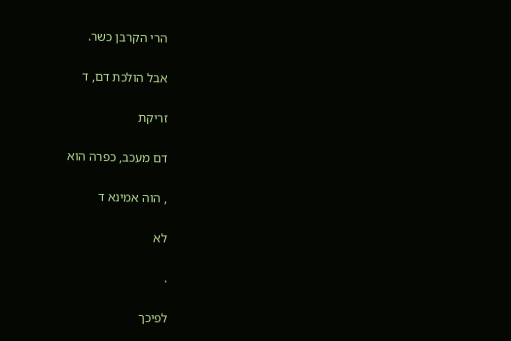הרי הקרבן כשר.

אבל הולכת דם, ד

זריקת

דם מעכב, כפרה הוא

, הוה אמינא ד

לא

.

לפיכך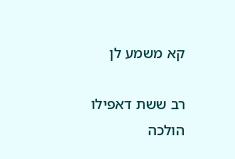קא משמע לן

רב ששת דאפילו הולכה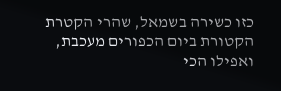כזו כשירה בשמאל, שהרי הקטרת הקטורת ביום הכפורים מעכבת, ואפילו הכי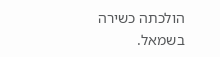הולכתה כשירה בשמאל.